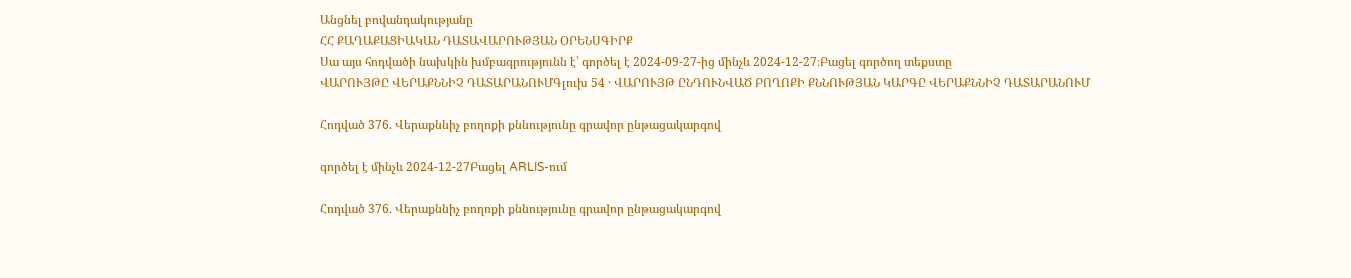Անցնել բովանդակությանը
ՀՀ ՔԱՂԱՔԱՑԻԱԿԱՆ ԴԱՏԱՎԱՐՈՒԹՅԱՆ ՕՐԵՆՍԳԻՐՔ
Սա այս հոդվածի նախկին խմբագրությունն է՝ գործել է 2024-09-27-ից մինչև 2024-12-27։Բացել գործող տեքստը
ՎԱՐՈՒՅԹԸ ՎԵՐԱՔՆՆԻՉ ԴԱՏԱՐԱՆՈՒՄԳլուխ 54 · ՎԱՐՈՒՅԹ ԸՆԴՈՒՆՎԱԾ ԲՈՂՈՔԻ ՔՆՆՈՒԹՅԱՆ ԿԱՐԳԸ ՎԵՐԱՔՆՆԻՉ ԴԱՏԱՐԱՆՈՒՄ

Հոդված 376. Վերաքննիչ բողոքի քննությունը գրավոր ընթացակարգով

գործել է մինչև 2024-12-27Բացել ARLIS-ում

Հոդված 376. Վերաքննիչ բողոքի քննությունը գրավոր ընթացակարգով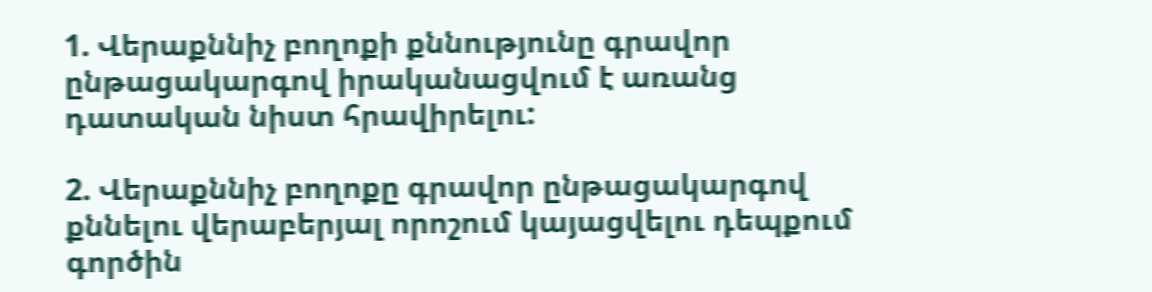1. Վերաքննիչ բողոքի քննությունը գրավոր ընթացակարգով իրականացվում է առանց դատական նիստ հրավիրելու:

2. Վերաքննիչ բողոքը գրավոր ընթացակարգով քննելու վերաբերյալ որոշում կայացվելու դեպքում գործին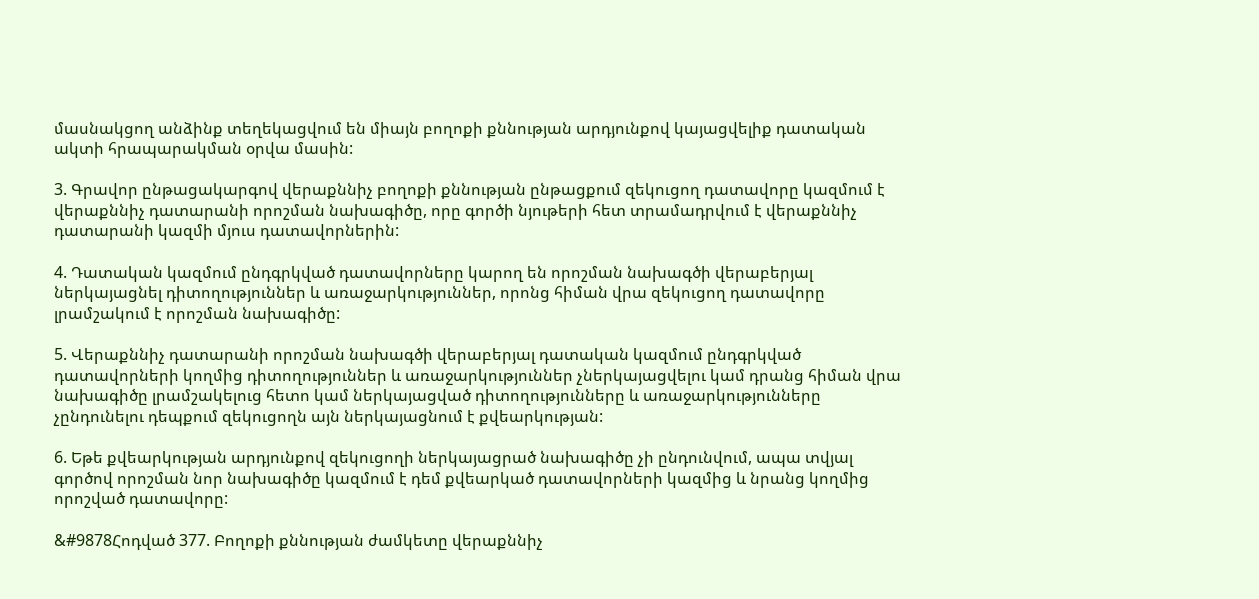մասնակցող անձինք տեղեկացվում են միայն բողոքի քննության արդյունքով կայացվելիք դատական ակտի հրապարակման օրվա մասին:

3. Գրավոր ընթացակարգով վերաքննիչ բողոքի քննության ընթացքում զեկուցող դատավորը կազմում է վերաքննիչ դատարանի որոշման նախագիծը, որը գործի նյութերի հետ տրամադրվում է վերաքննիչ դատարանի կազմի մյուս դատավորներին:

4. Դատական կազմում ընդգրկված դատավորները կարող են որոշման նախագծի վերաբերյալ ներկայացնել դիտողություններ և առաջարկություններ, որոնց հիման վրա զեկուցող դատավորը լրամշակում է որոշման նախագիծը:

5. Վերաքննիչ դատարանի որոշման նախագծի վերաբերյալ դատական կազմում ընդգրկված դատավորների կողմից դիտողություններ և առաջարկություններ չներկայացվելու կամ դրանց հիման վրա նախագիծը լրամշակելուց հետո կամ ներկայացված դիտողությունները և առաջարկությունները չընդունելու դեպքում զեկուցողն այն ներկայացնում է քվեարկության:

6. Եթե քվեարկության արդյունքով զեկուցողի ներկայացրած նախագիծը չի ընդունվում, ապա տվյալ գործով որոշման նոր նախագիծը կազմում է դեմ քվեարկած դատավորների կազմից և նրանց կողմից որոշված դատավորը:

&#9878Հոդված 377. Բողոքի քննության ժամկետը վերաքննիչ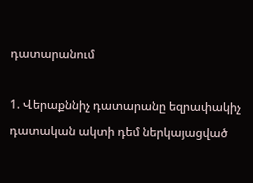դատարանում

1. Վերաքննիչ դատարանը եզրափակիչ դատական ակտի դեմ ներկայացված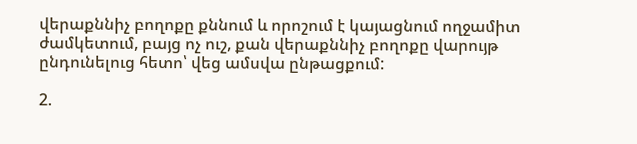վերաքննիչ բողոքը քննում և որոշում է կայացնում ողջամիտ ժամկետում, բայց ոչ ուշ, քան վերաքննիչ բողոքը վարույթ ընդունելուց հետո՝ վեց ամսվա ընթացքում:

2.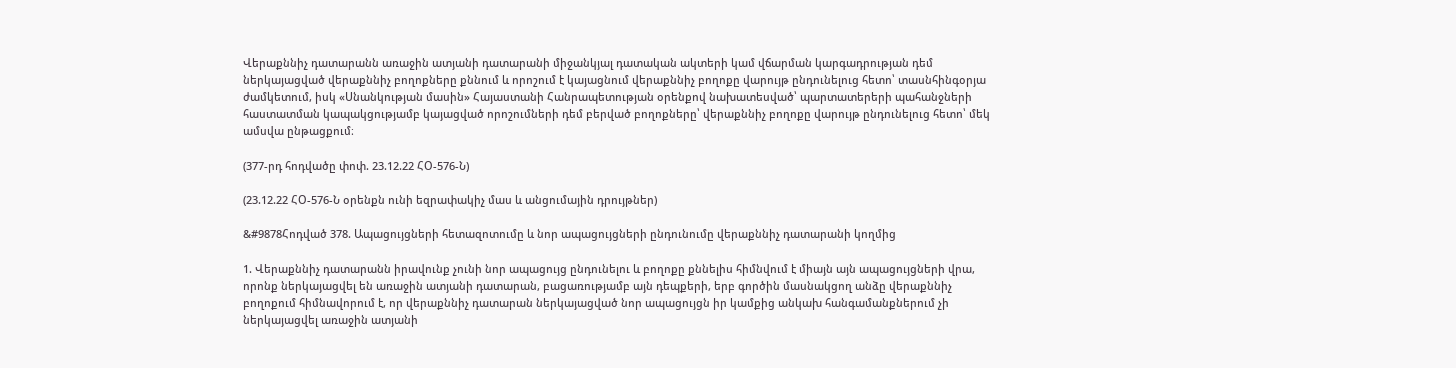Վերաքննիչ դատարանն առաջին ատյանի դատարանի միջանկյալ դատական ակտերի կամ վճարման կարգադրության դեմ ներկայացված վերաքննիչ բողոքները քննում և որոշում է կայացնում վերաքննիչ բողոքը վարույթ ընդունելուց հետո՝ տասնհինգօրյա ժամկետում, իսկ «Սնանկության մասին» Հայաստանի Հանրապետության օրենքով նախատեսված՝ պարտատերերի պահանջների հաստատման կապակցությամբ կայացված որոշումների դեմ բերված բողոքները՝ վերաքննիչ բողոքը վարույթ ընդունելուց հետո՝ մեկ ամսվա ընթացքում։

(377-րդ հոդվածը փոփ. 23.12.22 ՀՕ-576-Ն)

(23.12.22 ՀՕ-576-Ն օրենքն ունի եզրափակիչ մաս և անցումային դրույթներ)

&#9878Հոդված 378. Ապացույցների հետազոտումը և նոր ապացույցների ընդունումը վերաքննիչ դատարանի կողմից

1. Վերաքննիչ դատարանն իրավունք չունի նոր ապացույց ընդունելու և բողոքը քննելիս հիմնվում է միայն այն ապացույցների վրա, որոնք ներկայացվել են առաջին ատյանի դատարան, բացառությամբ այն դեպքերի, երբ գործին մասնակցող անձը վերաքննիչ բողոքում հիմնավորում է, որ վերաքննիչ դատարան ներկայացված նոր ապացույցն իր կամքից անկախ հանգամանքներում չի ներկայացվել առաջին ատյանի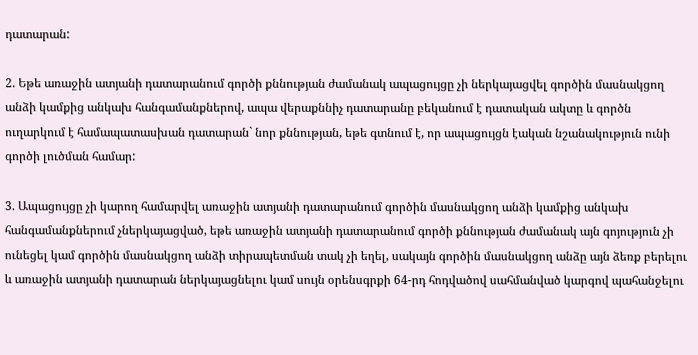դատարան:

2. Եթե առաջին ատյանի դատարանում գործի քննության ժամանակ ապացույցը չի ներկայացվել գործին մասնակցող անձի կամքից անկախ հանգամանքներով, ապա վերաքննիչ դատարանը բեկանում է դատական ակտը և գործն ուղարկում է համապատասխան դատարան` նոր քննության, եթե գտնում է, որ ապացույցն էական նշանակություն ունի գործի լուծման համար:

3. Ապացույցը չի կարող համարվել առաջին ատյանի դատարանում գործին մասնակցող անձի կամքից անկախ հանգամանքներում չներկայացված, եթե առաջին ատյանի դատարանում գործի քննության ժամանակ այն գոյություն չի ունեցել կամ գործին մասնակցող անձի տիրապետման տակ չի եղել, սակայն գործին մասնակցող անձը այն ձեռք բերելու և առաջին ատյանի դատարան ներկայացնելու կամ սույն օրենսգրքի 64-րդ հոդվածով սահմանված կարգով պահանջելու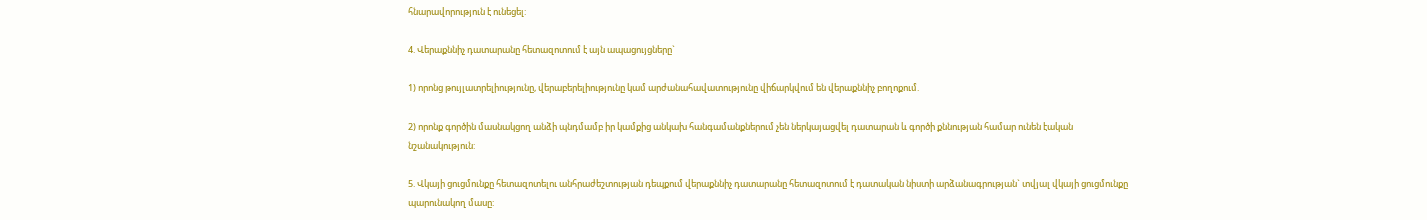հնարավորություն է ունեցել:

4. Վերաքննիչ դատարանը հետազոտում է այն ապացույցները`

1) որոնց թույլատրելիությունը, վերաբերելիությունը կամ արժանահավատությունը վիճարկվում են վերաքննիչ բողոքում.

2) որոնք գործին մասնակցող անձի պնդմամբ իր կամքից անկախ հանգամանքներում չեն ներկայացվել դատարան և գործի քննության համար ունեն էական նշանակություն:

5. Վկայի ցուցմունքը հետազոտելու անհրաժեշտության դեպքում վերաքննիչ դատարանը հետազոտում է դատական նիստի արձանագրության` տվյալ վկայի ցուցմունքը պարունակող մասը: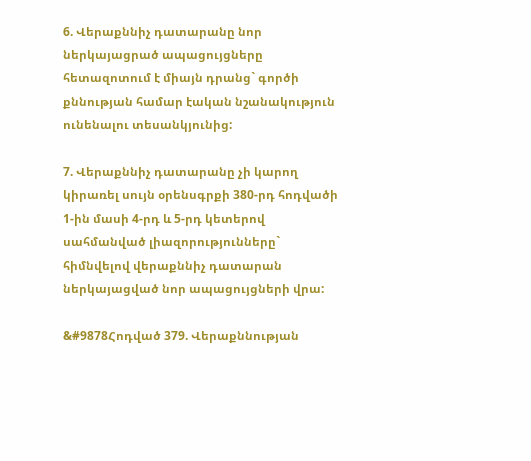6. Վերաքննիչ դատարանը նոր ներկայացրած ապացույցները հետազոտում է միայն դրանց` գործի քննության համար էական նշանակություն ունենալու տեսանկյունից:

7. Վերաքննիչ դատարանը չի կարող կիրառել սույն օրենսգրքի 380-րդ հոդվածի 1-ին մասի 4-րդ և 5-րդ կետերով սահմանված լիազորությունները` հիմնվելով վերաքննիչ դատարան ներկայացված նոր ապացույցների վրա:

&#9878Հոդված 379. Վերաքննության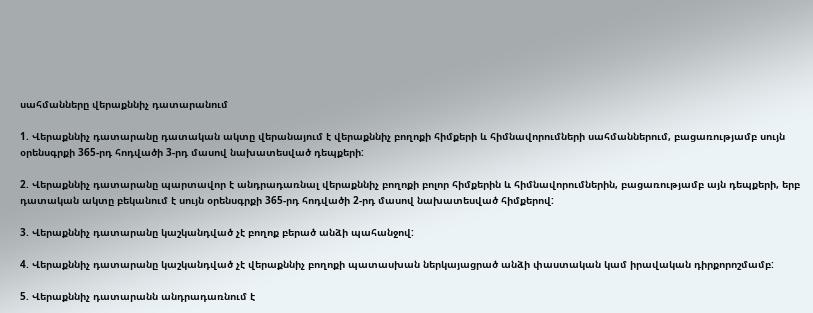սահմանները վերաքննիչ դատարանում

1. Վերաքննիչ դատարանը դատական ակտը վերանայում է վերաքննիչ բողոքի հիմքերի և հիմնավորումների սահմաններում, բացառությամբ սույն օրենսգրքի 365-րդ հոդվածի 3-րդ մասով նախատեսված դեպքերի:

2. Վերաքննիչ դատարանը պարտավոր է անդրադառնալ վերաքննիչ բողոքի բոլոր հիմքերին և հիմնավորումներին, բացառությամբ այն դեպքերի, երբ դատական ակտը բեկանում է սույն օրենսգրքի 365-րդ հոդվածի 2-րդ մասով նախատեսված հիմքերով:

3. Վերաքննիչ դատարանը կաշկանդված չէ բողոք բերած անձի պահանջով:

4. Վերաքննիչ դատարանը կաշկանդված չէ վերաքննիչ բողոքի պատասխան ներկայացրած անձի փաստական կամ իրավական դիրքորոշմամբ:

5. Վերաքննիչ դատարանն անդրադառնում է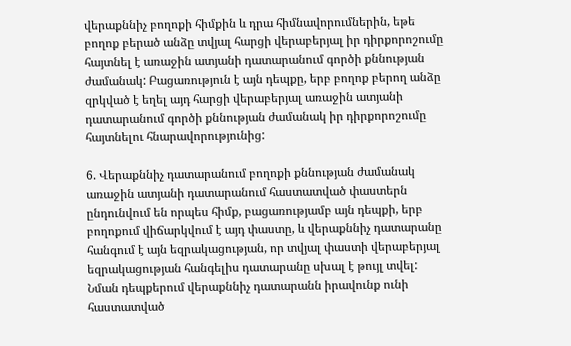վերաքննիչ բողոքի հիմքին և դրա հիմնավորումներին, եթե բողոք բերած անձը տվյալ հարցի վերաբերյալ իր դիրքորոշումը հայտնել է առաջին ատյանի դատարանում գործի քննության ժամանակ: Բացառություն է այն դեպքը, երբ բողոք բերող անձը զրկված է եղել այդ հարցի վերաբերյալ առաջին ատյանի դատարանում գործի քննության ժամանակ իր դիրքորոշումը հայտնելու հնարավորությունից:

6. Վերաքննիչ դատարանում բողոքի քննության ժամանակ առաջին ատյանի դատարանում հաստատված փաստերն ընդունվում են որպես հիմք, բացառությամբ այն դեպքի, երբ բողոքում վիճարկվում է այդ փաստը, և վերաքննիչ դատարանը հանգում է այն եզրակացության, որ տվյալ փաստի վերաբերյալ եզրակացության հանգելիս դատարանը սխալ է թույլ տվել: Նման դեպքերում վերաքննիչ դատարանն իրավունք ունի հաստատված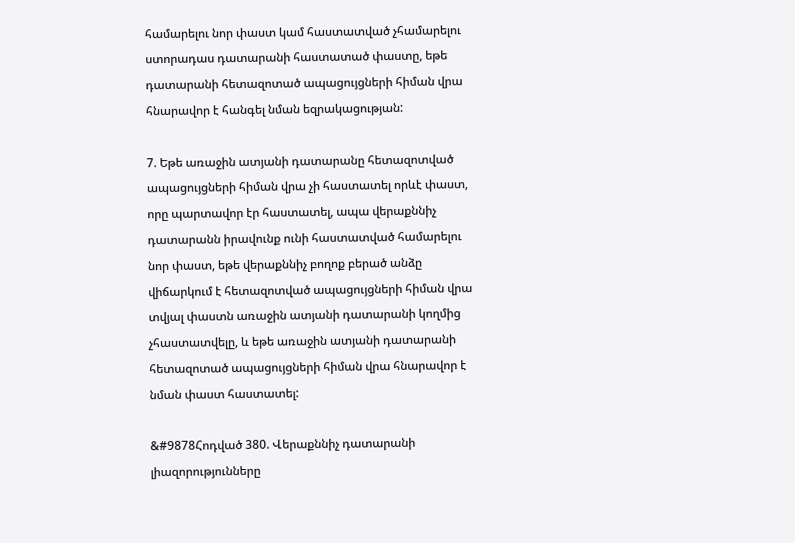համարելու նոր փաստ կամ հաստատված չհամարելու ստորադաս դատարանի հաստատած փաստը, եթե դատարանի հետազոտած ապացույցների հիման վրա հնարավոր է հանգել նման եզրակացության:

7. Եթե առաջին ատյանի դատարանը հետազոտված ապացույցների հիման վրա չի հաստատել որևէ փաստ, որը պարտավոր էր հաստատել, ապա վերաքննիչ դատարանն իրավունք ունի հաստատված համարելու նոր փաստ, եթե վերաքննիչ բողոք բերած անձը վիճարկում է հետազոտված ապացույցների հիման վրա տվյալ փաստն առաջին ատյանի դատարանի կողմից չհաստատվելը, և եթե առաջին ատյանի դատարանի հետազոտած ապացույցների հիման վրա հնարավոր է նման փաստ հաստատել:

&#9878Հոդված 380. Վերաքննիչ դատարանի լիազորությունները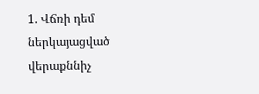1. Վճռի դեմ ներկայացված վերաքննիչ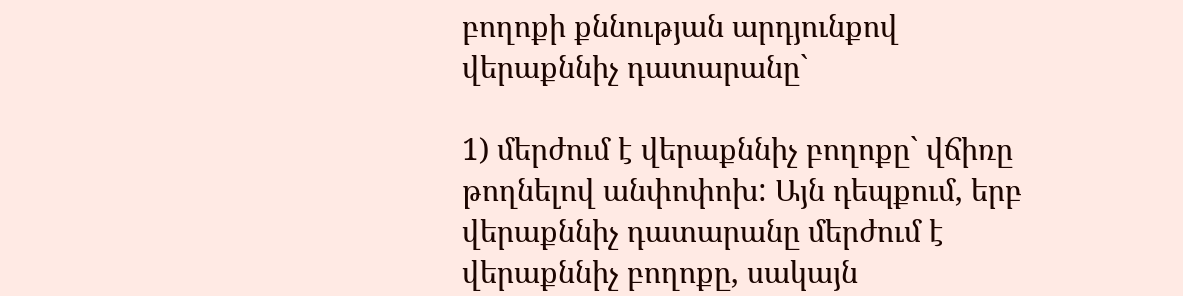բողոքի քննության արդյունքով վերաքննիչ դատարանը`

1) մերժում է վերաքննիչ բողոքը` վճիռը թողնելով անփոփոխ: Այն դեպքում, երբ վերաքննիչ դատարանը մերժում է վերաքննիչ բողոքը, սակայն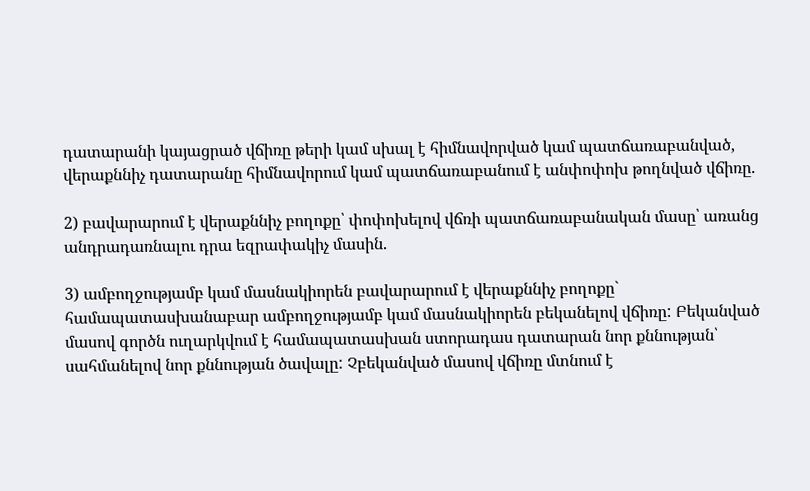դատարանի կայացրած վճիռը թերի կամ սխալ է հիմնավորված կամ պատճառաբանված, վերաքննիչ դատարանը հիմնավորում կամ պատճառաբանում է անփոփոխ թողնված վճիռը.

2) բավարարում է վերաքննիչ բողոքը՝ փոփոխելով վճռի պատճառաբանական մասը՝ առանց անդրադառնալու դրա եզրափակիչ մասին.

3) ամբողջությամբ կամ մասնակիորեն բավարարում է վերաքննիչ բողոքը` համապատասխանաբար ամբողջությամբ կամ մասնակիորեն բեկանելով վճիռը: Բեկանված մասով գործն ուղարկվում է համապատասխան ստորադաս դատարան նոր քննության՝ սահմանելով նոր քննության ծավալը: Չբեկանված մասով վճիռը մտնում է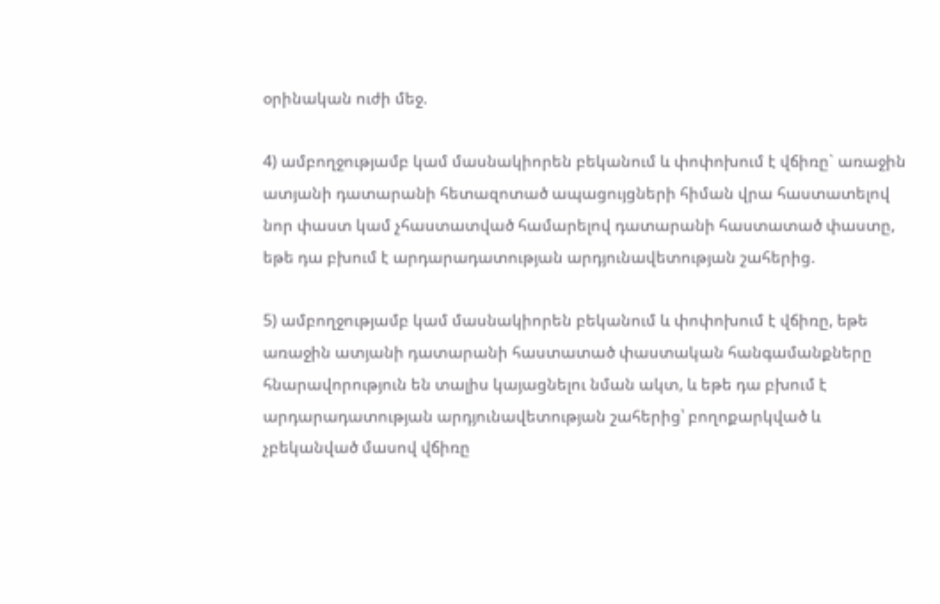օրինական ուժի մեջ.

4) ամբողջությամբ կամ մասնակիորեն բեկանում և փոփոխում է վճիռը` առաջին ատյանի դատարանի հետազոտած ապացույցների հիման վրա հաստատելով նոր փաստ կամ չհաստատված համարելով դատարանի հաստատած փաստը, եթե դա բխում է արդարադատության արդյունավետության շահերից.

5) ամբողջությամբ կամ մասնակիորեն բեկանում և փոփոխում է վճիռը, եթե առաջին ատյանի դատարանի հաստատած փաստական հանգամանքները հնարավորություն են տալիս կայացնելու նման ակտ, և եթե դա բխում է արդարադատության արդյունավետության շահերից՝ բողոքարկված և չբեկանված մասով վճիռը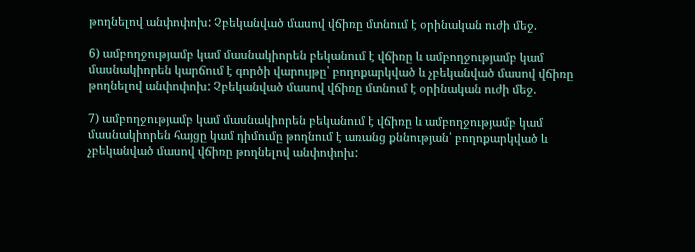թողնելով անփոփոխ: Չբեկանված մասով վճիռը մտնում է օրինական ուժի մեջ.

6) ամբողջությամբ կամ մասնակիորեն բեկանում է վճիռը և ամբողջությամբ կամ մասնակիորեն կարճում է գործի վարույթը՝ բողոքարկված և չբեկանված մասով վճիռը թողնելով անփոփոխ: Չբեկանված մասով վճիռը մտնում է օրինական ուժի մեջ.

7) ամբողջությամբ կամ մասնակիորեն բեկանում է վճիռը և ամբողջությամբ կամ մասնակիորեն հայցը կամ դիմումը թողնում է առանց քննության՝ բողոքարկված և չբեկանված մասով վճիռը թողնելով անփոփոխ: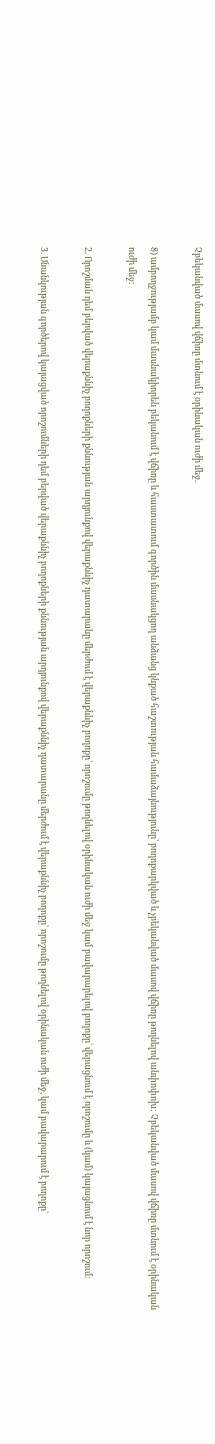Չբեկանված մասով վճիռը մտնում է օրինական ուժի մեջ.

8) ամբողջությամբ կամ մասնակիորեն բեկանում է վճիռը և հաստատում գործին մասնակցող անձանց կնքած հաշտության համաձայնությունը՝ բողոքարկված և չբեկանված մասով վճիռը թողնելով անփոփոխ: Չբեկանված մասով վճիռը մտնում է օրինական ուժի մեջ:

2. Որոշման դեմ բերված վերաքննիչ բողոքների քննության արդյունքով վերաքննիչ դատարանը մերժում է վերաքննիչ բողոքը` որոշումը թողնելով օրինական ուժի մեջ կամ բավարարելով բողոքը` վերացնում է որոշումը և (կամ) կայացնում է նոր որոշում։

3. Սնանկության գործերով կայացված որոշումների դեմ բերված վերաքննիչ բողոքների քննության արդյունքով վերաքննիչ դատարանը մերժում է վերաքննիչ բողոքը` որոշումը թողնելով օրինական ուժի մեջ, կամ բավարարում է բողոքը`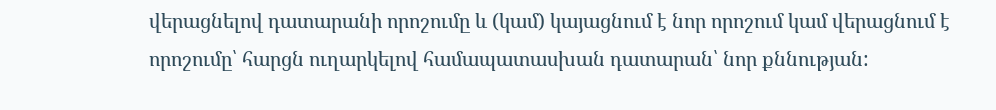վերացնելով դատարանի որոշումը և (կամ) կայացնում է նոր որոշում կամ վերացնում է որոշումը՝ հարցն ուղարկելով համապատասխան դատարան՝ նոր քննության: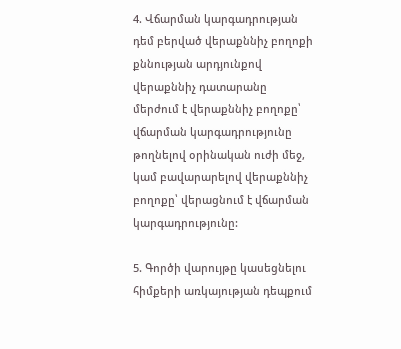4. Վճարման կարգադրության դեմ բերված վերաքննիչ բողոքի քննության արդյունքով վերաքննիչ դատարանը մերժում է վերաքննիչ բողոքը՝ վճարման կարգադրությունը թողնելով օրինական ուժի մեջ, կամ բավարարելով վերաքննիչ բողոքը՝ վերացնում է վճարման կարգադրությունը:

5. Գործի վարույթը կասեցնելու հիմքերի առկայության դեպքում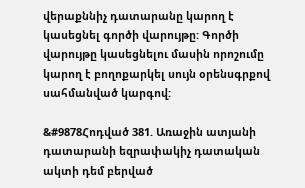վերաքննիչ դատարանը կարող է կասեցնել գործի վարույթը: Գործի վարույթը կասեցնելու մասին որոշումը կարող է բողոքարկել սույն օրենսգրքով սահմանված կարգով:

&#9878Հոդված 381. Առաջին ատյանի դատարանի եզրափակիչ դատական ակտի դեմ բերված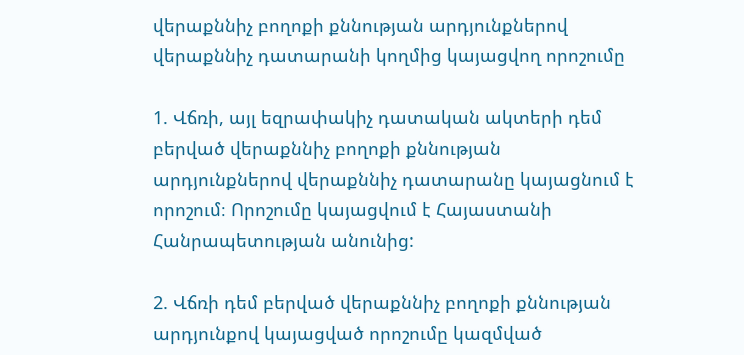վերաքննիչ բողոքի քննության արդյունքներով վերաքննիչ դատարանի կողմից կայացվող որոշումը

1. Վճռի, այլ եզրափակիչ դատական ակտերի դեմ բերված վերաքննիչ բողոքի քննության արդյունքներով վերաքննիչ դատարանը կայացնում է որոշում։ Որոշումը կայացվում է Հայաստանի Հանրապետության անունից:

2. Վճռի դեմ բերված վերաքննիչ բողոքի քննության արդյունքով կայացված որոշումը կազմված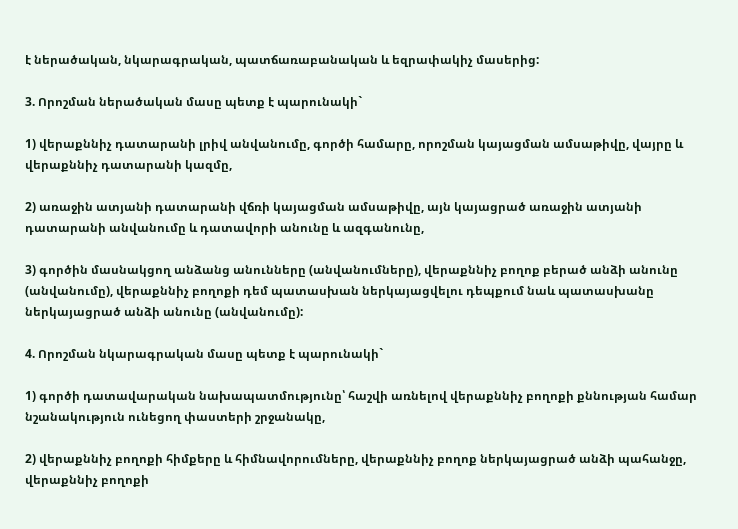է ներածական, նկարագրական, պատճառաբանական և եզրափակիչ մասերից:

3. Որոշման ներածական մասը պետք է պարունակի`

1) վերաքննիչ դատարանի լրիվ անվանումը, գործի համարը, որոշման կայացման ամսաթիվը, վայրը և վերաքննիչ դատարանի կազմը,

2) առաջին ատյանի դատարանի վճռի կայացման ամսաթիվը, այն կայացրած առաջին ատյանի դատարանի անվանումը և դատավորի անունը և ազգանունը,

3) գործին մասնակցող անձանց անունները (անվանումները), վերաքննիչ բողոք բերած անձի անունը (անվանումը), վերաքննիչ բողոքի դեմ պատասխան ներկայացվելու դեպքում նաև պատասխանը ներկայացրած անձի անունը (անվանումը):

4. Որոշման նկարագրական մասը պետք է պարունակի`

1) գործի դատավարական նախապատմությունը՝ հաշվի առնելով վերաքննիչ բողոքի քննության համար նշանակություն ունեցող փաստերի շրջանակը,

2) վերաքննիչ բողոքի հիմքերը և հիմնավորումները, վերաքննիչ բողոք ներկայացրած անձի պահանջը, վերաքննիչ բողոքի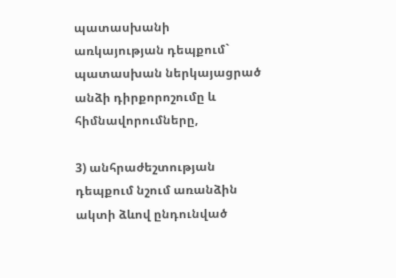պատասխանի առկայության դեպքում` պատասխան ներկայացրած անձի դիրքորոշումը և հիմնավորումները,

3) անհրաժեշտության դեպքում նշում առանձին ակտի ձևով ընդունված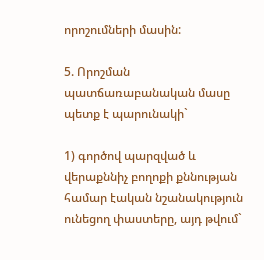որոշումների մասին:

5. Որոշման պատճառաբանական մասը պետք է պարունակի`

1) գործով պարզված և վերաքննիչ բողոքի քննության համար էական նշանակություն ունեցող փաստերը, այդ թվում`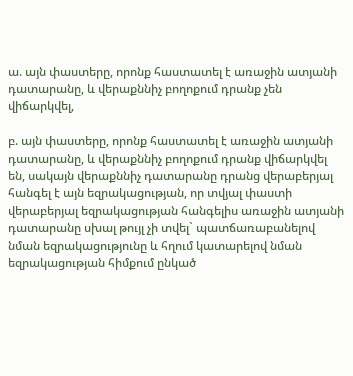ա. այն փաստերը, որոնք հաստատել է առաջին ատյանի դատարանը, և վերաքննիչ բողոքում դրանք չեն վիճարկվել,

բ. այն փաստերը, որոնք հաստատել է առաջին ատյանի դատարանը, և վերաքննիչ բողոքում դրանք վիճարկվել են, սակայն վերաքննիչ դատարանը դրանց վերաբերյալ հանգել է այն եզրակացության, որ տվյալ փաստի վերաբերյալ եզրակացության հանգելիս առաջին ատյանի դատարանը սխալ թույլ չի տվել` պատճառաբանելով նման եզրակացությունը և հղում կատարելով նման եզրակացության հիմքում ընկած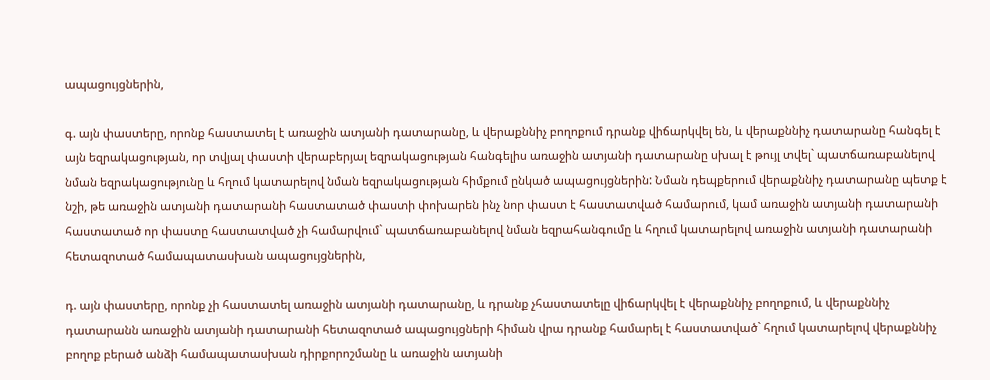ապացույցներին,

գ. այն փաստերը, որոնք հաստատել է առաջին ատյանի դատարանը, և վերաքննիչ բողոքում դրանք վիճարկվել են, և վերաքննիչ դատարանը հանգել է այն եզրակացության, որ տվյալ փաստի վերաբերյալ եզրակացության հանգելիս առաջին ատյանի դատարանը սխալ է թույլ տվել` պատճառաբանելով նման եզրակացությունը և հղում կատարելով նման եզրակացության հիմքում ընկած ապացույցներին: Նման դեպքերում վերաքննիչ դատարանը պետք է նշի, թե առաջին ատյանի դատարանի հաստատած փաստի փոխարեն ինչ նոր փաստ է հաստատված համարում, կամ առաջին ատյանի դատարանի հաստատած որ փաստը հաստատված չի համարվում` պատճառաբանելով նման եզրահանգումը և հղում կատարելով առաջին ատյանի դատարանի հետազոտած համապատասխան ապացույցներին,

դ. այն փաստերը, որոնք չի հաստատել առաջին ատյանի դատարանը, և դրանք չհաստատելը վիճարկվել է վերաքննիչ բողոքում, և վերաքննիչ դատարանն առաջին ատյանի դատարանի հետազոտած ապացույցների հիման վրա դրանք համարել է հաստատված` հղում կատարելով վերաքննիչ բողոք բերած անձի համապատասխան դիրքորոշմանը և առաջին ատյանի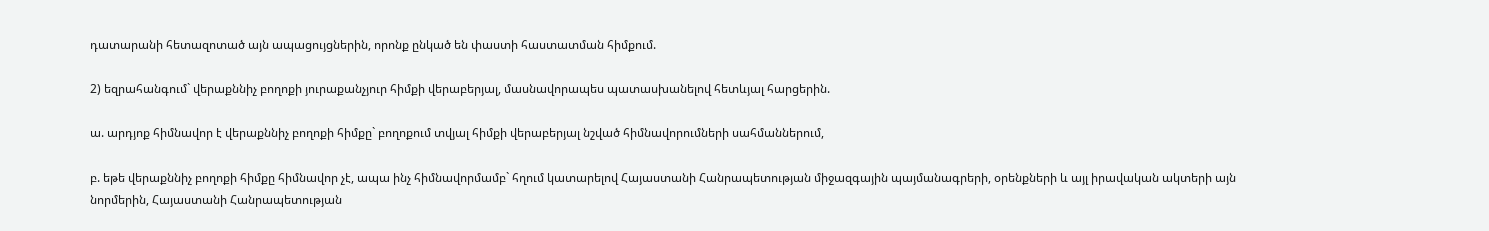դատարանի հետազոտած այն ապացույցներին, որոնք ընկած են փաստի հաստատման հիմքում.

2) եզրահանգում` վերաքննիչ բողոքի յուրաքանչյուր հիմքի վերաբերյալ, մասնավորապես պատասխանելով հետևյալ հարցերին.

ա. արդյոք հիմնավոր է վերաքննիչ բողոքի հիմքը` բողոքում տվյալ հիմքի վերաբերյալ նշված հիմնավորումների սահմաններում,

բ. եթե վերաքննիչ բողոքի հիմքը հիմնավոր չէ, ապա ինչ հիմնավորմամբ` հղում կատարելով Հայաստանի Հանրապետության միջազգային պայմանագրերի, օրենքների և այլ իրավական ակտերի այն նորմերին, Հայաստանի Հանրապետության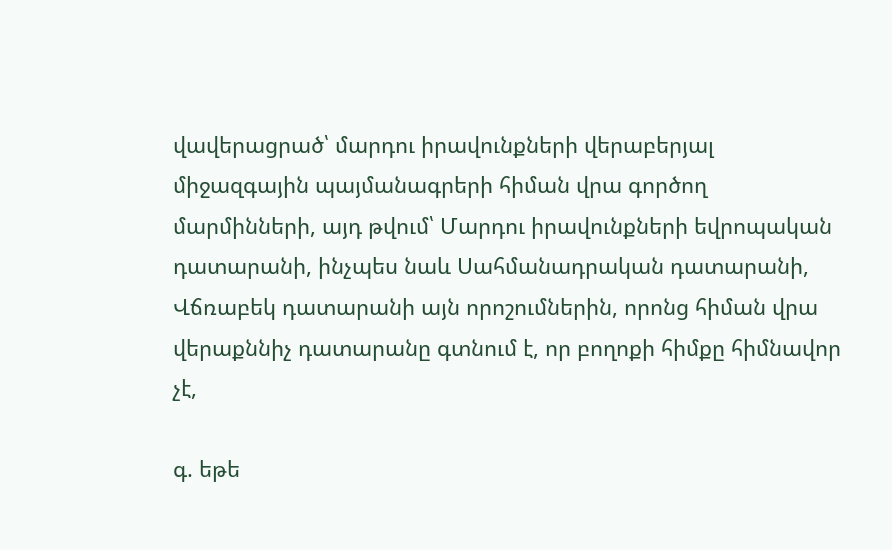վավերացրած՝ մարդու իրավունքների վերաբերյալ միջազգային պայմանագրերի հիման վրա գործող մարմինների, այդ թվում՝ Մարդու իրավունքների եվրոպական դատարանի, ինչպես նաև Սահմանադրական դատարանի, Վճռաբեկ դատարանի այն որոշումներին, որոնց հիման վրա վերաքննիչ դատարանը գտնում է, որ բողոքի հիմքը հիմնավոր չէ,

գ. եթե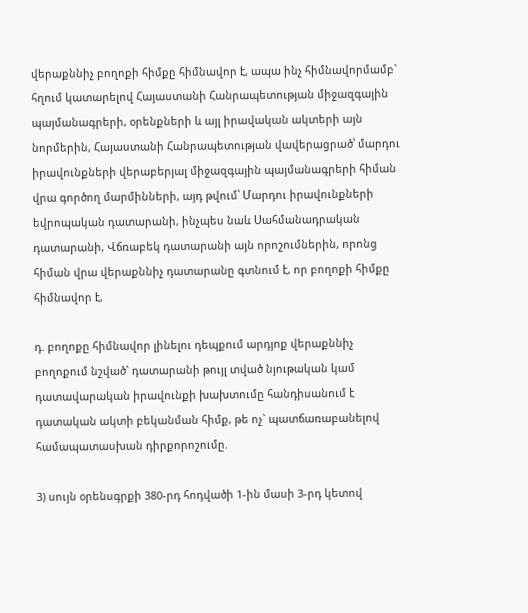վերաքննիչ բողոքի հիմքը հիմնավոր է, ապա ինչ հիմնավորմամբ` հղում կատարելով Հայաստանի Հանրապետության միջազգային պայմանագրերի, օրենքների և այլ իրավական ակտերի այն նորմերին, Հայաստանի Հանրապետության վավերացրած՝ մարդու իրավունքների վերաբերյալ միջազգային պայմանագրերի հիման վրա գործող մարմինների, այդ թվում՝ Մարդու իրավունքների եվրոպական դատարանի, ինչպես նաև Սահմանադրական դատարանի, Վճռաբեկ դատարանի այն որոշումներին, որոնց հիման վրա վերաքննիչ դատարանը գտնում է, որ բողոքի հիմքը հիմնավոր է,

դ. բողոքը հիմնավոր լինելու դեպքում արդյոք վերաքննիչ բողոքում նշված` դատարանի թույլ տված նյութական կամ դատավարական իրավունքի խախտումը հանդիսանում է դատական ակտի բեկանման հիմք, թե ոչ` պատճառաբանելով համապատասխան դիրքորոշումը.

3) սույն օրենսգրքի 380-րդ հոդվածի 1-ին մասի 3-րդ կետով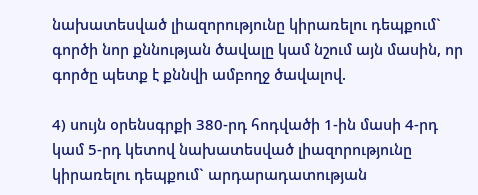նախատեսված լիազորությունը կիրառելու դեպքում` գործի նոր քննության ծավալը կամ նշում այն մասին, որ գործը պետք է քննվի ամբողջ ծավալով.

4) սույն օրենսգրքի 380-րդ հոդվածի 1-ին մասի 4-րդ կամ 5-րդ կետով նախատեսված լիազորությունը կիրառելու դեպքում` արդարադատության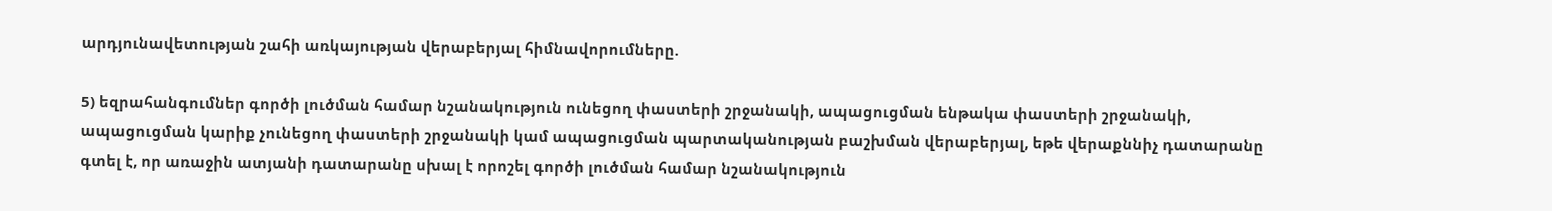արդյունավետության շահի առկայության վերաբերյալ հիմնավորումները.

5) եզրահանգումներ գործի լուծման համար նշանակություն ունեցող փաստերի շրջանակի, ապացուցման ենթակա փաստերի շրջանակի, ապացուցման կարիք չունեցող փաստերի շրջանակի կամ ապացուցման պարտականության բաշխման վերաբերյալ, եթե վերաքննիչ դատարանը գտել է, որ առաջին ատյանի դատարանը սխալ է որոշել գործի լուծման համար նշանակություն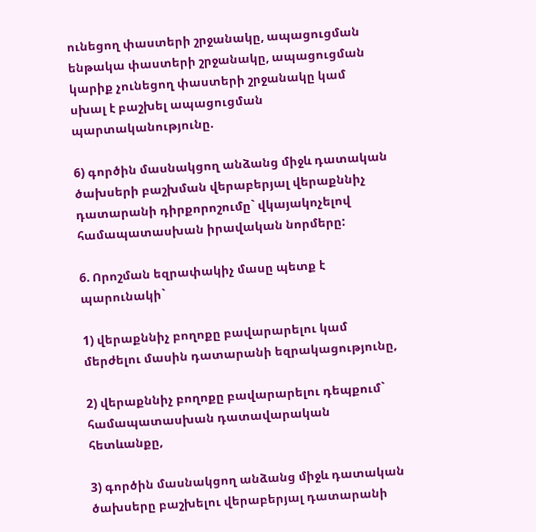ունեցող փաստերի շրջանակը, ապացուցման ենթակա փաստերի շրջանակը, ապացուցման կարիք չունեցող փաստերի շրջանակը կամ սխալ է բաշխել ապացուցման պարտականությունը.

6) գործին մասնակցող անձանց միջև դատական ծախսերի բաշխման վերաբերյալ վերաքննիչ դատարանի դիրքորոշումը` վկայակոչելով համապատասխան իրավական նորմերը:

6. Որոշման եզրափակիչ մասը պետք է պարունակի`

1) վերաքննիչ բողոքը բավարարելու կամ մերժելու մասին դատարանի եզրակացությունը,

2) վերաքննիչ բողոքը բավարարելու դեպքում` համապատասխան դատավարական հետևանքը,

3) գործին մասնակցող անձանց միջև դատական ծախսերը բաշխելու վերաբերյալ դատարանի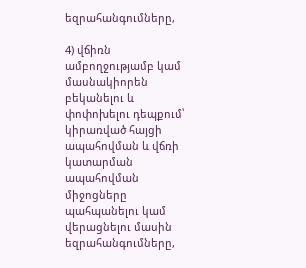եզրահանգումները,

4) վճիռն ամբողջությամբ կամ մասնակիորեն բեկանելու և փոփոխելու դեպքում՝ կիրառված հայցի ապահովման և վճռի կատարման ապահովման միջոցները պահպանելու կամ վերացնելու մասին եզրահանգումները,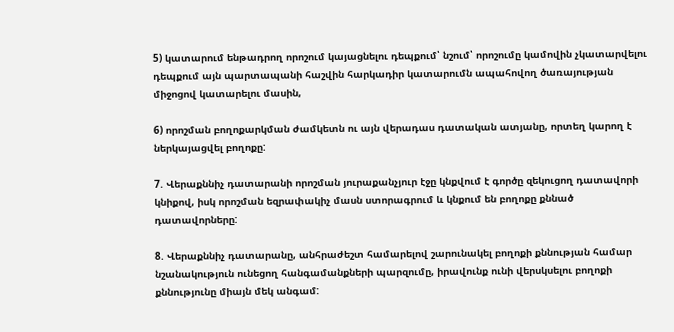5) կատարում ենթադրող որոշում կայացնելու դեպքում՝ նշում՝ որոշումը կամովին չկատարվելու դեպքում այն պարտապանի հաշվին հարկադիր կատարումն ապահովող ծառայության միջոցով կատարելու մասին,

6) որոշման բողոքարկման ժամկետն ու այն վերադաս դատական ատյանը, որտեղ կարող է ներկայացվել բողոքը:

7. Վերաքննիչ դատարանի որոշման յուրաքանչյուր էջը կնքվում է գործը զեկուցող դատավորի կնիքով, իսկ որոշման եզրափակիչ մասն ստորագրում և կնքում են բողոքը քննած դատավորները:

8. Վերաքննիչ դատարանը, անհրաժեշտ համարելով շարունակել բողոքի քննության համար նշանակություն ունեցող հանգամանքների պարզումը, իրավունք ունի վերսկսելու բողոքի քննությունը միայն մեկ անգամ: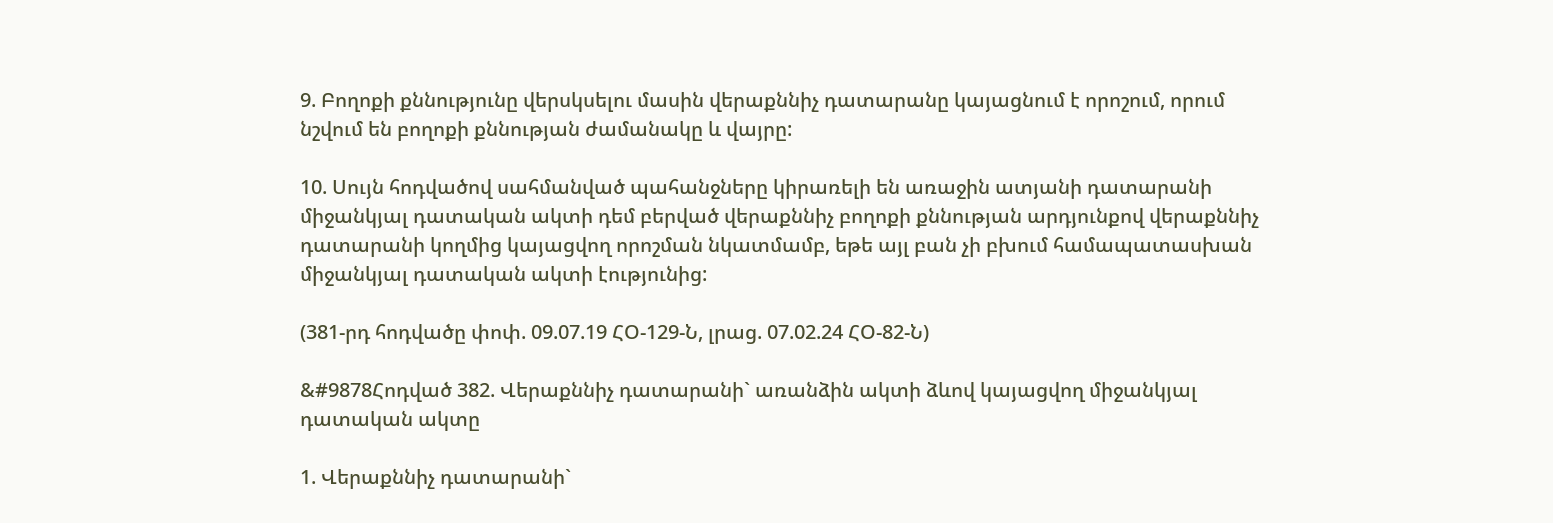9. Բողոքի քննությունը վերսկսելու մասին վերաքննիչ դատարանը կայացնում է որոշում, որում նշվում են բողոքի քննության ժամանակը և վայրը:

10. Սույն հոդվածով սահմանված պահանջները կիրառելի են առաջին ատյանի դատարանի միջանկյալ դատական ակտի դեմ բերված վերաքննիչ բողոքի քննության արդյունքով վերաքննիչ դատարանի կողմից կայացվող որոշման նկատմամբ, եթե այլ բան չի բխում համապատասխան միջանկյալ դատական ակտի էությունից:

(381-րդ հոդվածը փոփ. 09.07.19 ՀՕ-129-Ն, լրաց. 07.02.24 ՀՕ-82-Ն)

&#9878Հոդված 382. Վերաքննիչ դատարանի` առանձին ակտի ձևով կայացվող միջանկյալ դատական ակտը

1. Վերաքննիչ դատարանի`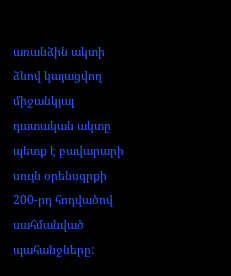առանձին ակտի ձևով կայացվող միջանկյալ դատական ակտը պետք է բավարարի սույն օրենսգրքի 200-րդ հոդվածով սահմանված պահանջները: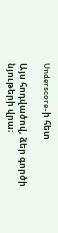Underscore-ի հետ

Այս հոդվածով, ձեր գործի նյութերի վրա։